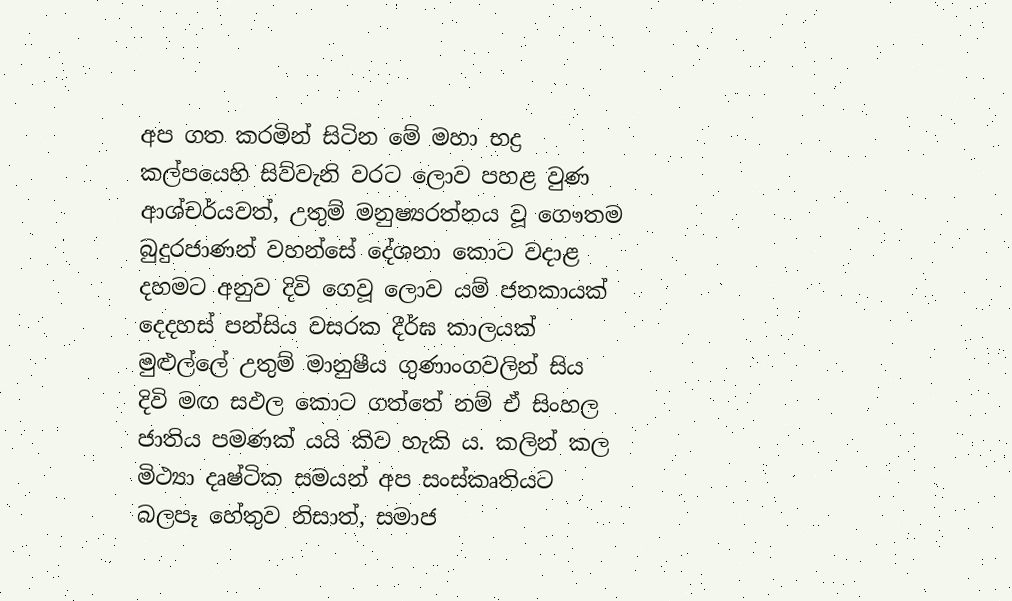අප ගත කරමින් සිටින මේ මහා භද්‍ර කල්පයෙහි සිව්වැනි වරට ලොව පහළ වුණ ආශ්චර්යවත්, උතුම් මනුෂ්‍යරත්නය වූ ගෞතම බුදුරජාණන් වහන්සේ දේශනා කොට වදාළ දහමට අනුව දිවි ගෙවූ ලොව යම් ජනකායක් දෙදහස් පන්සිය වසරක දීර්ඝ කාලයක් මුළුල්ලේ උතුම් මානුෂීය ගුණාංගවලින් සිය දිවි මඟ සඵල කොට ගත්තේ නම් ඒ සිංහල ජාතිය පමණක් යයි කිව හැකි ය. කලින් කල මිථ්‍යා දෘෂ්ටික සමයන් අප සංස්කෘතියට බලපෑ හේතුව නිසාත්, සමාජ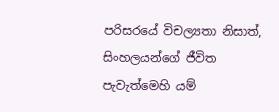පරිසරයේ විචල්‍යතා නිසාත්, සිංහලයන්ගේ ජීවිත පැවැත්මෙහි යම්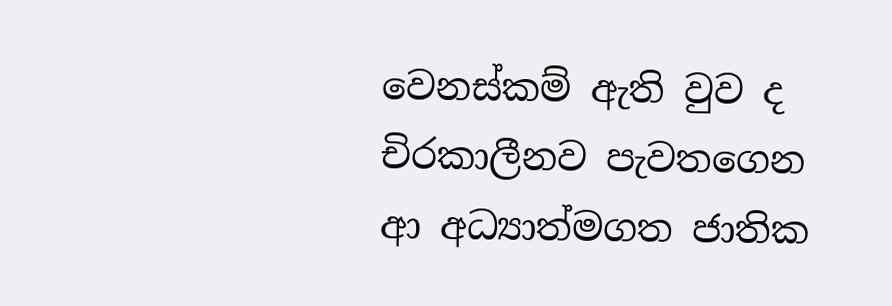වෙනස්කම් ඇති වුව ද චිරකාලීනව පැවතගෙන ආ අධ්‍යාත්මගත ජාතික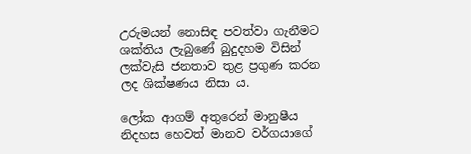උරුමයන් නොසිඳ පවත්වා ගැනීමට ශක්තිය ලැබුණේ බුදුදහම විසින් ලක්වැසි ජනතාව තුළ ප්‍රගුණ කරන ලද ශික්ෂණය නිසා ය.

ලෝක ආගම් අතුරෙන් මානුෂීය නිදහස හෙවත් මානව වර්ගයාගේ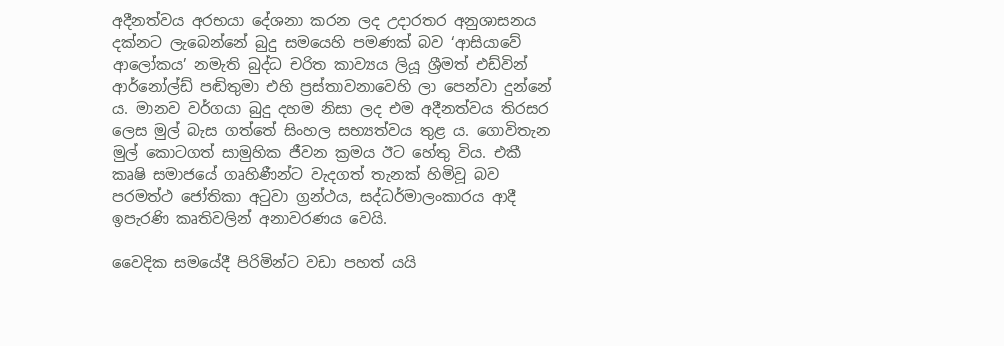අදීනත්වය අරභයා දේශනා කරන ලද උදාරතර අනුශාසනය දක්නට ලැබෙන්නේ බුදු සමයෙහි පමණක් බව ‘ආසියාවේ ආලෝකය’ නමැති බුද්ධ චරිත කාව්‍යය ලියූ ශ්‍රීමත් එඩ්වින් ආර්නෝල්ඩ් පඬිතුමා එහි ප්‍රස්තාවනාවෙහි ලා පෙන්වා දුන්නේ ය. මානව වර්ගයා බුදු දහම නිසා ලද එම අදීනත්වය තිරසර ලෙස මුල් බැස ගත්තේ සිංහල සභ්‍යත්වය තුළ ය. ගොවිතැන මුල් කොටගත් සාමුහික ජීවන ක්‍රමය ඊට හේතු විය. එකී කෘෂි සමාජයේ ගෘහිණීන්ට වැදගත් තැනක් හිමිවූ බව පරමත්ථ ජෝතිකා අටුවා ග්‍රන්ථය, සද්ධර්මාලංකාරය ආදී ඉපැරණි කෘතිවලින් අනාවරණය වෙයි.

වෛදික සමයේදී පිරිමින්ට වඩා පහත් යයි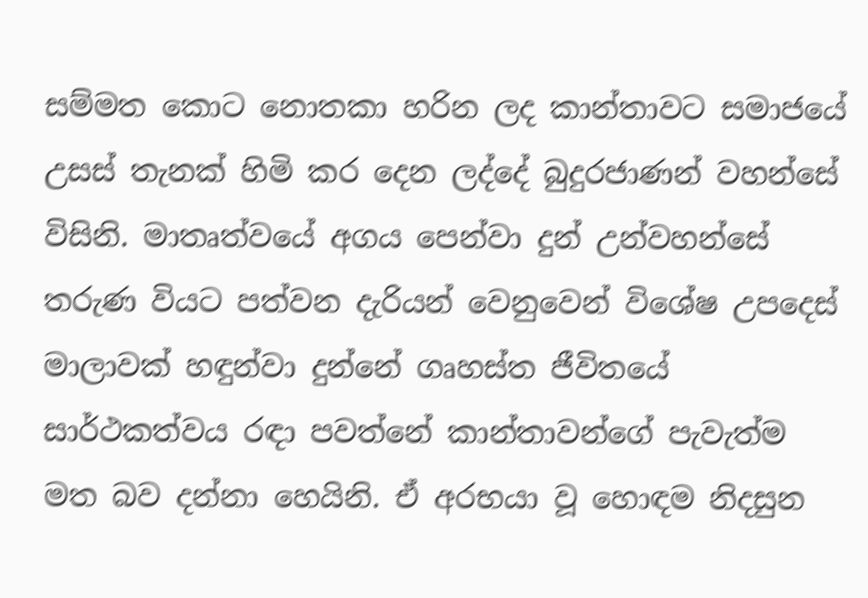සම්මත කොට නොතකා හරින ලද කාන්තාවට සමාජයේ උසස් තැනක් හිමි කර දෙන ලද්දේ බුදුරජාණන් වහන්සේ විසිනි. මාතෘත්වයේ අගය පෙන්වා දුන් උන්වහන්සේ තරුණ වියට පත්වන දැරියන් වෙනුවෙන් විශේෂ උපදෙස් මාලාවක් හඳුන්වා දුන්නේ ගෘහස්ත ජීවිතයේ සාර්ථකත්වය රඳා පවත්නේ කාන්තාවන්ගේ පැවැත්ම මත බව දන්නා හෙයිනි. ඒ අරභයා වූ හොඳම නිදසුන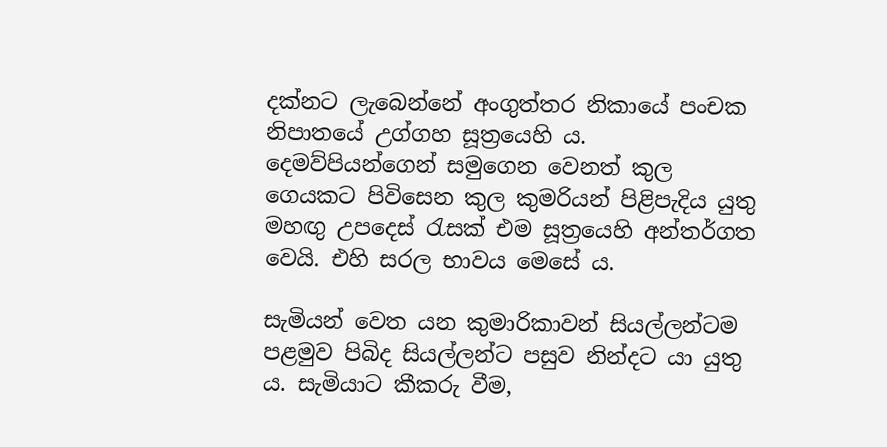දක්නට ලැබෙන්නේ අංගුත්තර නිකායේ පංචක නිපාතයේ උග්ගහ සූත්‍රයෙහි ය. දෙමව්පියන්ගෙන් සමුගෙන වෙනත් කුල ගෙයකට පිවිසෙන කුල කුමරියන් පිළිපැදිය යුතු මහඟු උපදෙස් රැසක් එම සූත්‍රයෙහි අන්තර්ගත වෙයි. එහි සරල භාවය මෙසේ ය.

සැමියන් වෙත යන කුමාරිකාවන් සියල්ලන්ටම පළමුව පිබිද සියල්ලන්ට පසුව නින්දට යා යුතු ය. සැමියාට කීකරු වීම,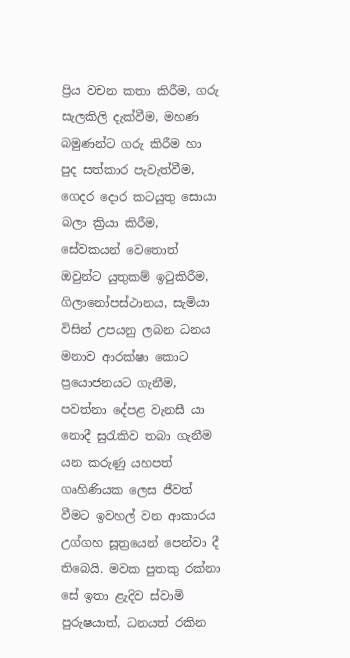ප්‍රිය වචන කතා කිරීම, ගරු සැලකිලි දැක්වීම, මහණ බමුණන්ට ගරු කිරීම හා පුද සත්කාර පැවැත්වීම, ගෙදර දොර කටයුතු සොයා බලා ක්‍රියා කිරීම, සේවකයන් වෙතොත් ඔවුන්ට යුතුකම් ඉටුකිරීම, ගිලානෝපස්ථානය, සැමියා විසින් උපයනු ලබන ධනය මනාව ආරක්ෂා කොට ප්‍රයොජනයට ගැනීම, පවත්නා දේපළ වැනසී යා නොදී සුරැකිව තබා ගැනීම යන කරුණු යහපත් ගෘහිණියක ලෙස ජීවත් වීමට ඉවහල් වන ආකාරය උග්ගහ සූත්‍රයෙන් පෙන්වා දී තිබෙයි. මවක පුතකු රක්නා සේ ඉතා ළැදිව ස්වාමි පුරුෂයාත්, ධනයත් රකින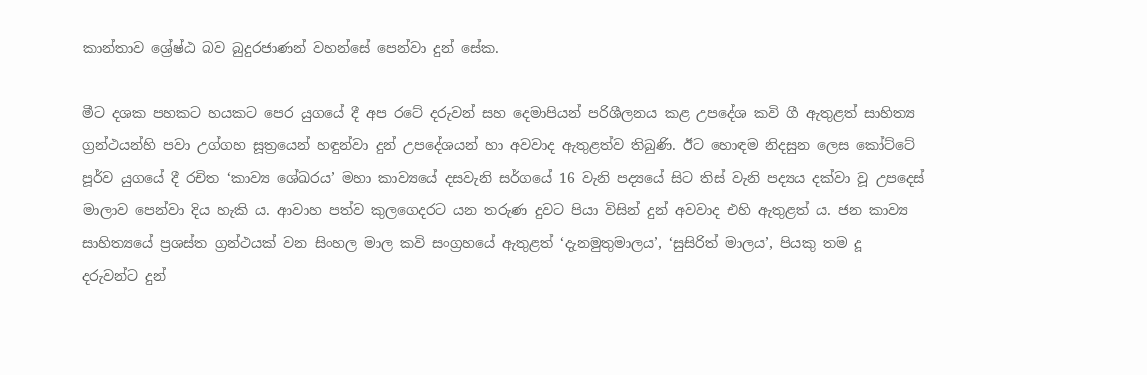කාන්තාව ශ්‍රේෂ්ඨ බව බුදුරජාණන් වහන්සේ පෙන්වා දුන් සේක.

මීට දශක පහකට හයකට පෙර යුගයේ දී අප රටේ දරුවන් සහ දෙමාපියන් පරිශීලනය කළ උපදේශ කවි ගී ඇතුළත් සාහිත්‍ය ග්‍රන්ථයන්හි පවා උග්ගහ සූත්‍රයෙන් හඳුන්වා දුන් උපදේශයන් හා අවවාද ඇතුළත්ව තිබුණි. ඊට හොඳම නිදසුන ලෙස කෝට්ටේ පූර්ව යුගයේ දී රචිත ‘කාව්‍ය ශේඛරය’ මහා කාව්‍යයේ දසවැනි සර්ගයේ 16 වැනි පද්‍යයේ සිට තිස් වැනි පද්‍යය දක්වා වූ උපදෙස් මාලාව පෙන්වා දිය හැකි ය. ආවාහ පත්ව කුලගෙදරට යන තරුණ දුවට පියා විසින් දුන් අවවාද එහි ඇතුළත් ය. ජන කාව්‍ය සාහිත්‍යයේ ප්‍රශස්ත ග්‍රන්ථයක් වන සිංහල මාල කවි සංග්‍රහයේ ඇතුළත් ‘දැනමුතුමාලය’, ‘සුසිරිත් මාලය’, පියකු තම දූ දරුවන්ට දුන්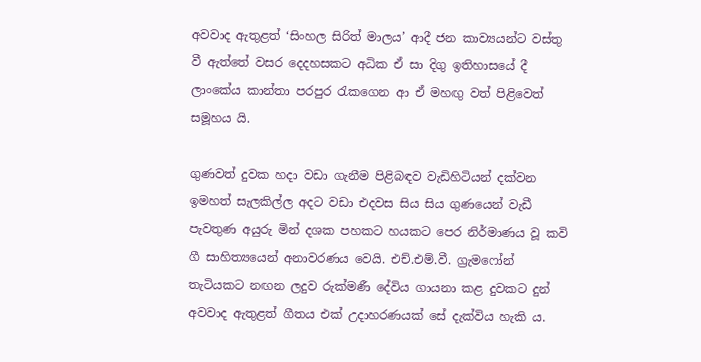අවවාද ඇතුළත් ‘සිංහල සිරිත් මාලය’ ආදී ජන කාව්‍යයන්ට වස්තු වී ඇත්තේ වසර දෙදහසකට අධික ඒ සා දිගු ඉතිහාසයේ දී ලාංකේය කාන්තා පරපුර රැකගෙන ආ ඒ මහඟු වත් පිළිවෙත් සමූහය යි.

ගුණවත් දුවක හදා වඩා ගැනීම පිළිබඳව වැඩිහිටියන් දක්වන ඉමහත් සැලකිල්ල අදට වඩා එදවස සිය සිය ගුණයෙන් වැඩී පැවතුණ අයුරු මින් දශක පහකට හයකට පෙර නිර්මාණය වූ කවි ගී සාහිත්‍යයෙන් අනාවරණය වෙයි. එච්.එම්.වී. ග්‍රැමෆෝන් තැටියකට නඟන ලදුව රුක්මණී දේවිය ගායනා කළ දුවකට දුන් අවවාද ඇතුළත් ගීතය එක් උදාහරණයක් සේ දැක්විය හැකි ය.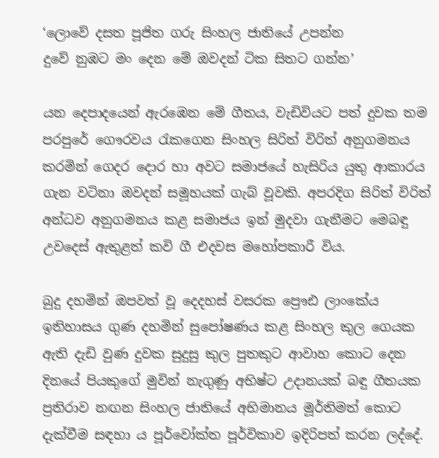‘ලොවේ දසත පූජිත ගරු සිංහල ජාතියේ උපන්න
දුවේ නුඹට මං දෙන මේ ඔවදන් ටික සිතට ගන්න’

යන දෙපාදයෙන් ඇරඹෙන මේ ගීතය, වැඩිවියට පත් දුවක තම පරපුරේ ගෞරවය රැකගෙන සිංහල සිරිත් විරිත් අනුගමනය කරමින් ගෙදර දොර හා අවට සමාජයේ හැසිරිය යුතු ආකාරය ගැන වටිනා ඔවදන් සමූහයක් ගැබ් වූවකි. අපරදිග සිරිත් විරිත් අන්ධව අනුගමනය කළ සමාජය ඉන් මුදවා ගැනීමට මෙබඳු උවදෙස් ඇතුළත් කවි ගී එදවස මහෝපකාරී විය.

බුදු දහමින් ඔපවත් වූ දෙදහස් වසරක ප්‍රෞඪ ලාංකේය ඉතිහාසය ගුණ දහමින් සුපෝෂණය කළ සිංහල කුල ගෙයක ඇති දැඩි වුණ දුවක සුදුසු කුල පුතකුට ආවාහ කොට දෙන දිනයේ පියකුගේ මුවින් නැගුණු අභිෂ්ට උදානයක් බඳු ගීතයක ප්‍රතිරාව නඟන සිංහල ජාතියේ අභිමානය මූර්තිමත් කොට දැක්වීම සඳහා ය පූර්වෝක්ත පූර්විකාව ඉදිරිපත් කරන ලද්දේ.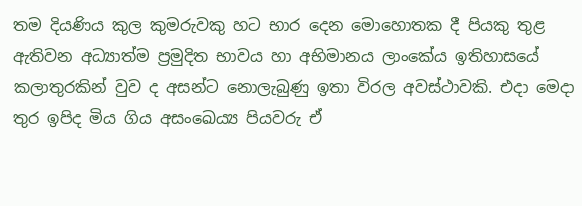තම දියණිය කුල කුමරුවකු හට භාර දෙන මොහොතක දී පියකු තුළ ඇතිවන අධ්‍යාත්ම ප්‍රමුදිත භාවය හා අභිමානය ලාංකේය ඉතිහාසයේ කලාතුරකින් වුව ද අසන්ට නොලැබුණු ඉතා විරල අවස්ථාවකි. එදා මෙදා තුර ඉපිද මිය ගිය අසංඛෙය්‍ය පියවරු ඒ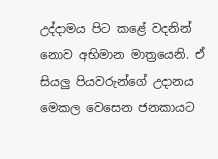උද්දාමය පිට කළේ වදනින් නොව අභිමාන මාත්‍රයෙනි. ඒ සියලු පියවරුන්ගේ උදානය මෙකල වෙසෙන ජනකායට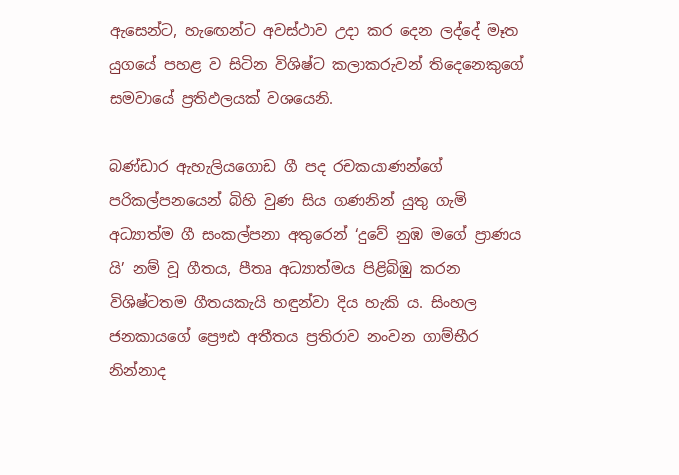ඇසෙන්ට, හැඟෙන්ට අවස්ථාව උදා කර දෙන ලද්දේ මෑත යුගයේ පහළ ව සිටින විශිෂ්ට කලාකරුවන් තිදෙනෙකුගේ සමවායේ ප්‍රතිඵලයක් වශයෙනි.

බණ්ඩාර ඇහැලියගොඩ ගී පද රචකයාණන්ගේ පරිකල්පනයෙන් බිහි වුණ සිය ගණනින් යුතු ගැමි අධ්‍යාත්ම ගී සංකල්පනා අතුරෙන් ‘දුවේ නුඹ මගේ ප්‍රාණය යි’ නම් වූ ගීතය, පීතෘ අධ්‍යාත්මය පිළිබිඹු කරන විශිෂ්ටතම ගීතයකැයි හඳුන්වා දිය හැකි ය. සිංහල ජනකායගේ ප්‍රෞඪ අතීතය ප්‍රතිරාව නංවන ගාම්භීර නින්නාද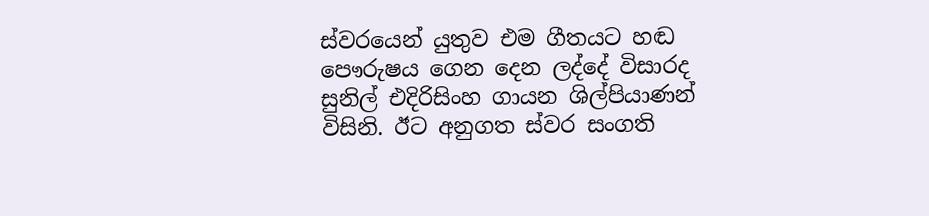ස්වරයෙන් යුතුව එම ගීතයට හඬ පෞරුෂය ගෙන දෙන ලද්දේ විසාරද සුනිල් එදිරිසිංහ ගායන ශිල්පියාණන් විසිනි. ඊට අනුගත ස්වර සංගති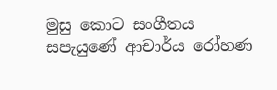මුසු කොට සංගීතය සපැයුණේ ආචාර්ය රෝහණ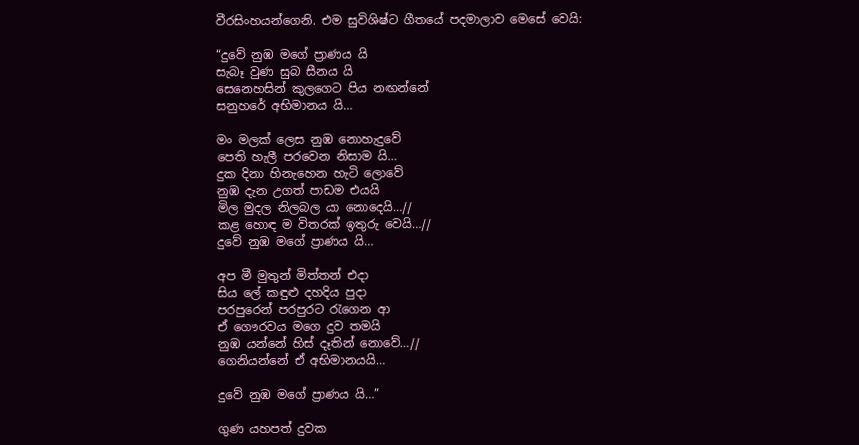වීරසිංහයන්ගෙනි. එම සුවිශිෂ්ට ගීතයේ පදමාලාව මෙසේ වෙයි:

“දුවේ නුඹ මගේ ප්‍රාණය යි
සැබෑ වුණ සුබ සීනය යි
සෙනෙහසින් කුලගෙට පිය නඟන්නේ
සනුහරේ අභිමානය යි…

මං මලක් ලෙස නුඹ නොහැදුවේ
පෙති හැලී පරවෙන නිසාම යි…
දුක දිනා හිනැහෙන හැටි ලොවේ
නුඹ දැන උගත් පාඩම එයයි
මිල මුදල නිලබල යා නොදෙයි…//
කළ හොඳ ම විතරක් ඉතුරු වෙයි…//
දුවේ නුඹ මගේ ප්‍රාණය යි…

අප මී මුතුන් මිත්තන් එදා
සිය ලේ කඳුළු දහදිය පුදා
පරපුරෙන් පරපුරට රැගෙන ආ
ඒ ගෞරවය මගෙ දුව තමයි
නුඹ යන්නේ හිස් දෑතින් නොවේ…//
ගෙනියන්නේ ඒ අභිමානයයි…

දුවේ නුඹ මගේ ප්‍රාණය යි…”

ගුණ යහපත් දුවක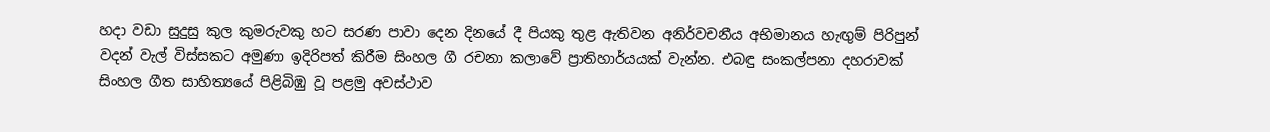හදා වඩා සුදුසු කුල කුමරුවකු හට සරණ පාවා දෙන දිනයේ දී පියකු තුළ ඇතිවන අනිර්වචනීය අභිමානය හැඟුම් පිරිපුන් වදන් වැල් විස්සකට අමුණා ඉදිරිපත් කිරීම සිංහල ගී රචනා කලාවේ ප්‍රාතිහාර්යයක් වැන්න. එබඳු සංකල්පනා දහරාවක් සිංහල ගීත සාහිත්‍යයේ පිළිබිඹු වූ පළමු අවස්ථාව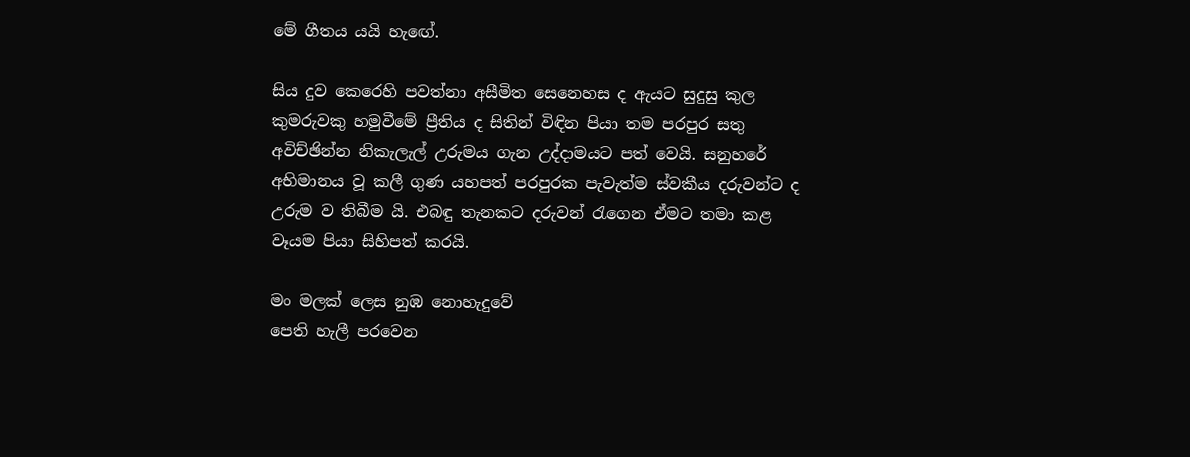මේ ගීතය යයි හැඟේ.

සිය දුව කෙරෙහි පවත්නා අසීමිත සෙනෙහස ද ඇයට සුදුසු කුල කුමරුවකු හමුවීමේ ප්‍රීතිය ද සිතින් විඳින පියා තම පරපුර සතු අවිච්ඡින්න නිකැලැල් උරුමය ගැන උද්දාමයට පත් වෙයි. සනුහරේ අභිමානය වූ කලී ගුණ යහපත් පරපුරක පැවැත්ම ස්වකීය දරුවන්ට ද උරුම ව තිබීම යි. එබඳු තැනකට දරුවන් රැගෙන ඒමට තමා කළ වෑයම පියා සිහිපත් කරයි.

මං මලක් ලෙස නුඹ නොහැදුවේ
පෙති හැලී පරවෙන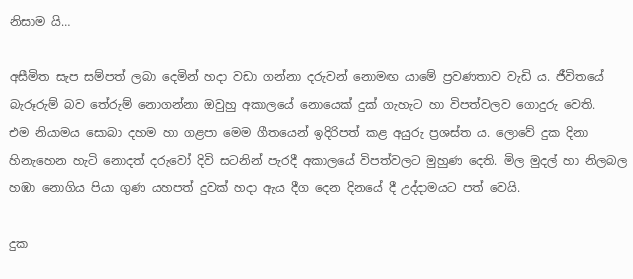නිසාම යි…

අසීමිත සැප සම්පත් ලබා දෙමින් හදා වඩා ගන්නා දරුවන් නොමඟ යාමේ ප්‍රවණතාව වැඩි ය. ජීවිතයේ බැරූරුම් බව තේරුම් නොගන්නා ඔවුහු අකාලයේ නොයෙක් දුක් ගැහැට හා විපත්වලව ගොදුරු වෙති.
එම නියාමය සොබා දහම හා ගළපා මෙම ගීතයෙන් ඉදිරිපත් කළ අයුරු ප්‍රශස්ත ය. ලොවේ දුක දිනා හිනැහෙන හැටි නොදත් දරුවෝ දිවි සටනින් පැරදී අකාලයේ විපත්වලට මුහුණ දෙති. මිල මුදල් හා නිලබල හඹා නොගිය පියා ගුණ යහපත් දුවක් හදා ඇය දීග දෙන දිනයේ දී උද්දාමයට පත් වෙයි.

දුක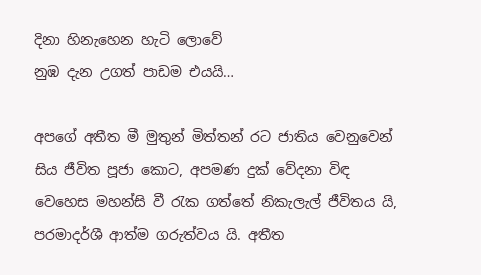දිනා හිනැහෙන හැටි ලොවේ
නුඹ දැන උගත් පාඩම එයයි…

අපගේ අතීත මී මුතුන් මිත්තන් රට ජාතිය වෙනුවෙන් සිය ජීවිත පූජා කොට, අපමණ දුක් වේදනා විඳ වෙහෙස මහන්සි වී රැක ගත්තේ නිකැලැල් ජීවිතය යි, පරමාදර්ශී ආත්ම ගරුත්වය යි. අතීත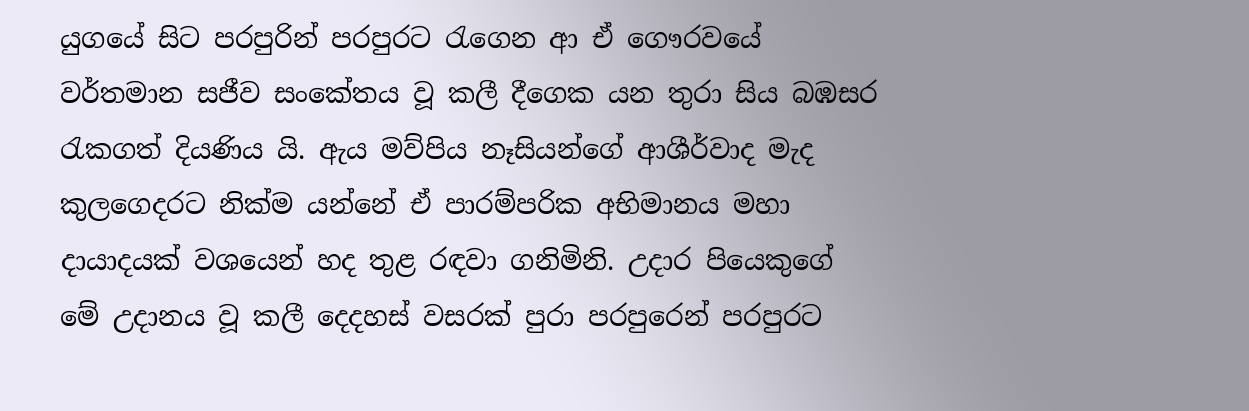යුගයේ සිට පරපුරින් පරපුරට රැගෙන ආ ඒ ගෞරවයේ වර්තමාන සජීව සංකේතය වූ කලී දීගෙක යන තුරා සිය බඹසර රැකගත් දියණිය යි. ඇය මව්පිය නෑසියන්ගේ ආශීර්වාද මැද කුලගෙදරට නික්ම යන්නේ ඒ පාරම්පරික අභිමානය මහා දායාදයක් වශයෙන් හද තුළ රඳවා ගනිමිනි. උදාර පියෙකුගේ මේ උදානය වූ කලී දෙදහස් වසරක් පුරා පරපුරෙන් පරපුරට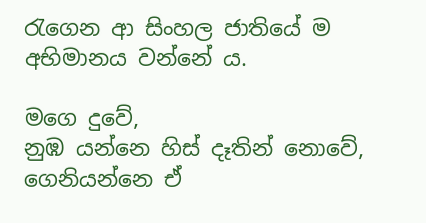රැගෙන ආ සිංහල ජාතියේ ම අභිමානය වන්නේ ය.

මගෙ දුවේ,
නුඹ යන්නෙ හිස් දෑතින් නොවේ,
ගෙනියන්නෙ ඒ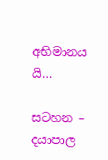අභිමානය යි…

සටහන – දයාපාල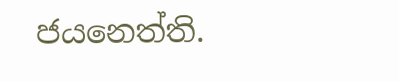ජයනෙත්ති.